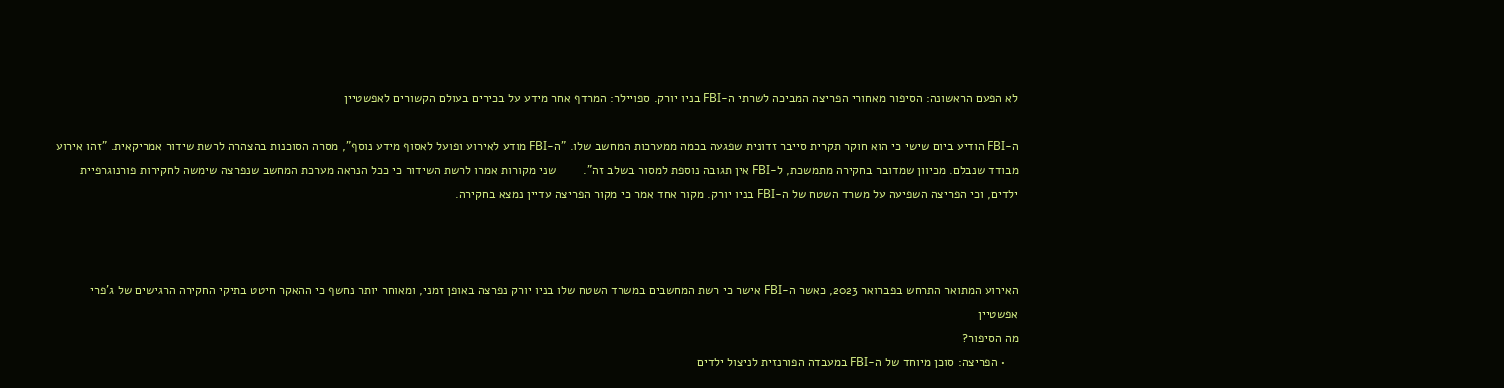לא הפעם הראשונה: הסיפור מאחורי הפריצה המביכה לשרתי ה-FBI בניו יורק. ספויילר: המרדף אחר מידע על בכירים בעולם הקשורים לאפשטיין

ה-FBI הודיע ביום שישי כי הוא חוקר תקרית סייבר זדונית שפגעה בכמה ממערכות המחשב שלו. "ה-FBI מודע לאירוע ופועל לאסוף מידע נוסף", מסרה הסוכנות בהצהרה לרשת שידור אמריקאית. "זהו אירוע מבודד שנבלם. מכיוון שמדובר בחקירה מתמשכת, ל-FBI אין תגובה נוספת למסור בשלב זה".        שני מקורות אמרו לרשת השידור כי ככל הנראה מערכת המחשב שנפרצה שימשה לחקירות פורנוגרפיית ילדים, וכי הפריצה השפיעה על משרד השטח של ה-FBI בניו יורק. מקור אחד אמר כי מקור הפריצה עדיין נמצא בחקירה.



האירוע המתואר התרחש בפברואר 2023, כאשר ה-FBI אישר כי רשת המחשבים במשרד השטח שלו בניו יורק נפרצה באופן זמני, ומאוחר יותר נחשף כי ההאקר חיטט בתיקי החקירה הרגישים של ג'פרי אפשטיין
מה הסיפור?
    • הפריצה: סוכן מיוחד של ה-FBI במעבדה הפורנזית לניצול ילדים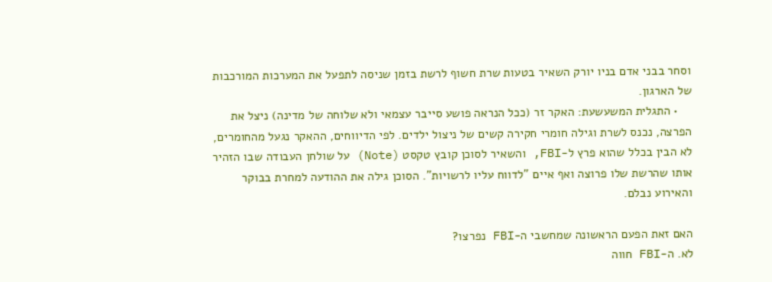וסחר בבני אדם בניו יורק השאיר בטעות שרת חשוף לרשת בזמן שניסה לתפעל את המערכות המורכבות של הארגון.
    • התגלית המשעשעת: האקר זר (ככל הנראה פושע סייבר עצמאי ולא שלוחה של מדינה) ניצל את הפרצה, נכנס לשרת וגילה חומרי חקירה קשים של ניצול ילדים. לפי הדיווחים, ההאקר נגעל מהחומרים, לא הבין בכלל שהוא פרץ ל-FBI, והשאיר לסוכן קובץ טקסט (Note) על שולחן העבודה שבו הזהיר אותו שהרשת שלו פרוצה ואף איים "לדווח עליו לרשויות". הסוכן גילה את ההודעה למחרת בבוקר והאירוע נבלם.

האם זאת הפעם הראשונה שמחשבי ה-FBI נפרצו?
לא. ה-FBI חווה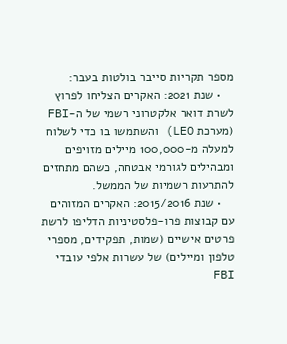מספר תקריות סייבר בולטות בעבר:
    • שנת 2021: האקרים הצליחו לפרוץ לשרת דואר אלקטרוני רשמי של ה-FBI (מערכת LEO) והשתמשו בו כדי לשלוח למעלה מ-100,000 מיילים מזויפים ומבהילים לגורמי אבטחה, כשהם מתחזים להתרעות רשמיות של הממשל.
    • שנת 2015/2016: האקרים המזוהים עם קבוצות פרו-פלסטיניות הדליפו לרשת פרטים אישיים (שמות, תפקידים, מספרי טלפון ומיילים) של עשרות אלפי עובדי FBI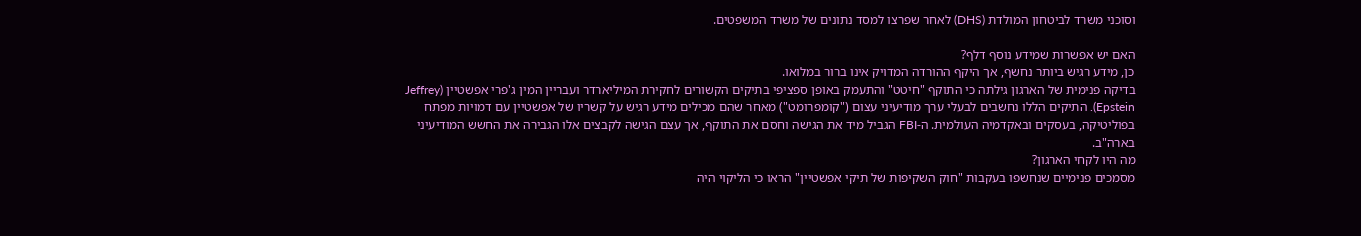וסוכני משרד לביטחון המולדת (DHS) לאחר שפרצו למסד נתונים של משרד המשפטים.

האם יש אפשרות שמידע נוסף דלף?
כן, מידע רגיש ביותר נחשף, אך היקף ההורדה המדויק אינו ברור במלואו.
בדיקה פנימית של הארגון גילתה כי התוקף "חיטט" והתעמק באופן ספציפי בתיקים הקשורים לחקירת המיליארדר ועבריין המין ג'פרי אפשטיין (Jeffrey Epstein). התיקים הללו נחשבים לבעלי ערך מודיעיני עצום ("קומפרומט") מאחר שהם מכילים מידע רגיש על קשריו של אפשטיין עם דמויות מפתח בפוליטיקה, בעסקים ובאקדמיה העולמית. ה-FBI הגביל מיד את הגישה וחסם את התוקף, אך עצם הגישה לקבצים אלו הגבירה את החשש המודיעיני בארה"ב.
מה היו לקחי הארגון?
מסמכים פנימיים שנחשפו בעקבות "חוק השקיפות של תיקי אפשטיין" הראו כי הליקוי היה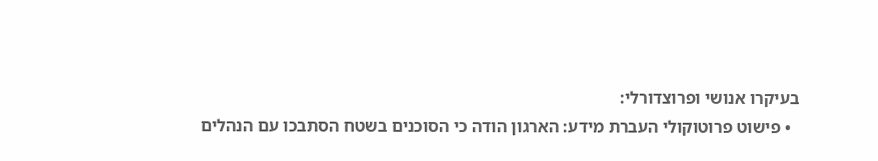בעיקרו אנושי ופרוצדורלי:
  • פישוט פרוטוקולי העברת מידע: הארגון הודה כי הסוכנים בשטח הסתבכו עם הנהלים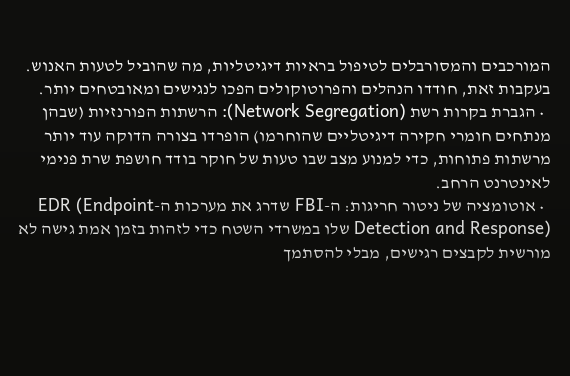המורכבים והמסורבלים לטיפול בראיות דיגיטליות, מה שהוביל לטעות האנוש. בעקבות זאת, חודדו הנהלים והפרוטוקולים הפכו לנגישים ומאובטחים יותר.
  • הגברת בקרות רשת (Network Segregation): הרשתות הפורנזיות (שבהן מנתחים חומרי חקירה דיגיטליים שהוחרמו) הופרדו בצורה הדוקה עוד יותר מרשתות פתוחות, כדי למנוע מצב שבו טעות של חוקר בודד חושפת שרת פנימי לאינטרנט הרחב.
  • אוטומציה של ניטור חריגות: ה-FBI שדרג את מערכות ה-EDR (Endpoint Detection and Response) שלו במשרדי השטח כדי לזהות בזמן אמת גישה לא מורשית לקבצים רגישים, מבלי להסתמך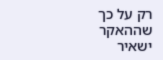רק על כך שההאקר ישאיר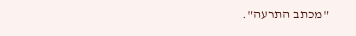"מכתב התרעה".